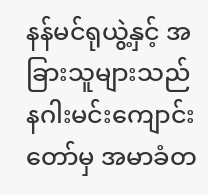နန်မင်ရုယွဲ့နှင့် အခြားသူများသည် နဂါးမင်းကျောင်းတော်မှ အမာခံတ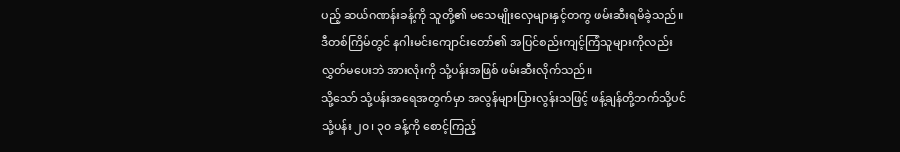ပည့် ဆယ်ဂဏန်းခန့်ကို သူတို့၏ မသေမျိုးလှေများနှင့်တကွ ဖမ်းဆီးရမိခဲ့သည်။
ဒီတစ်ကြိမ်တွင် နဂါးမင်းကျောင်းတော်၏ အပြင်စည်းကျင့်ကြံသူများကိုလည်း လွှတ်မပေးဘဲ အားလုံးကို သုံ့ပန်းအဖြစ် ဖမ်းဆီးလိုက်သည်။
သို့သော် သုံ့ပန်းအရေအတွက်မှာ အလွန်များပြားလွန်းသဖြင့် ဖန့်ချန်တို့ဘက်သို့ပင် သုံ့ပန်း ၂၀၊ ၃၀ ခန့်ကို စောင့်ကြည့်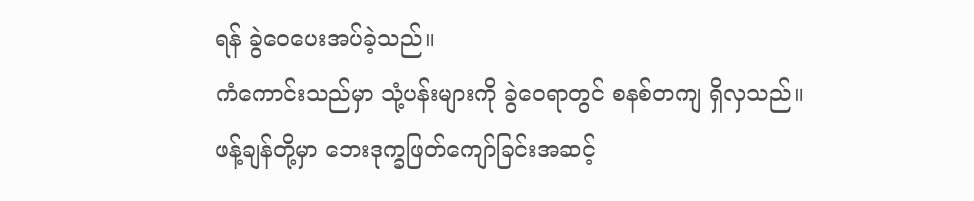ရန် ခွဲဝေပေးအပ်ခဲ့သည်။
ကံကောင်းသည်မှာ သုံ့ပန်းများကို ခွဲဝေရာတွင် စနစ်တကျ ရှိလှသည်။
ဖန့်ချန်တို့မှာ ဘေးဒုက္ခဖြတ်ကျော်ခြင်းအဆင့်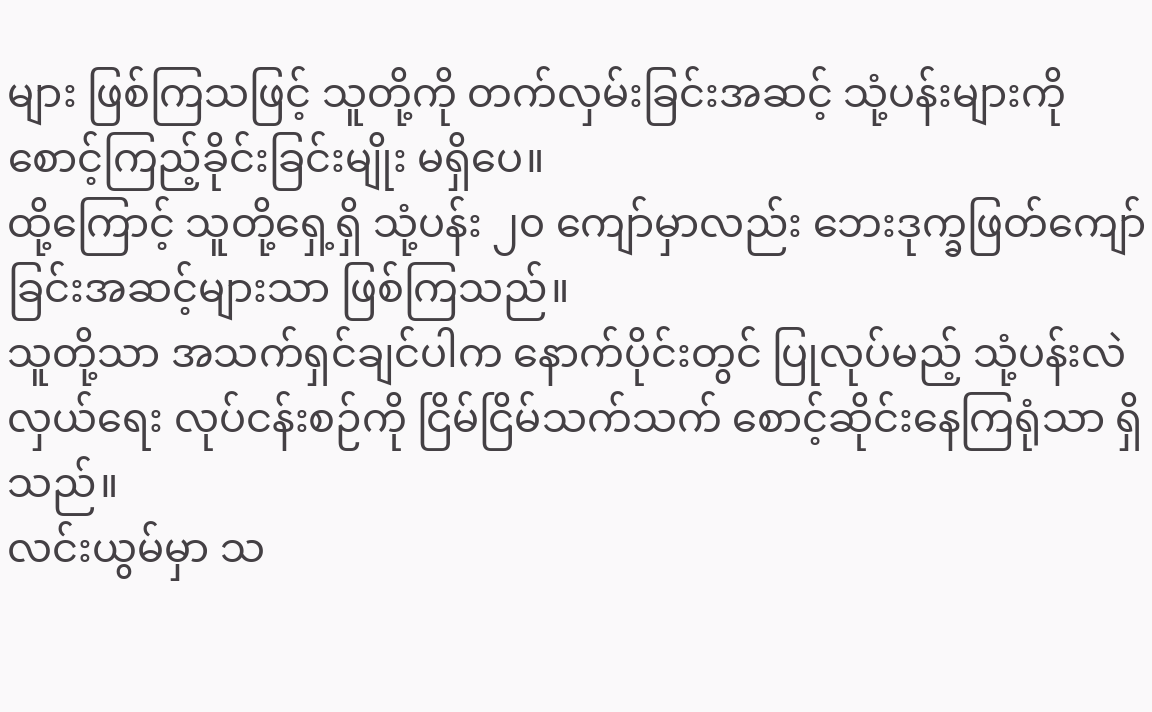များ ဖြစ်ကြသဖြင့် သူတို့ကို တက်လှမ်းခြင်းအဆင့် သုံ့ပန်းများကို စောင့်ကြည့်ခိုင်းခြင်းမျိုး မရှိပေ။
ထို့ကြောင့် သူတို့ရှေ့ရှိ သုံ့ပန်း ၂၀ ကျော်မှာလည်း ဘေးဒုက္ခဖြတ်ကျော်ခြင်းအဆင့်များသာ ဖြစ်ကြသည်။
သူတို့သာ အသက်ရှင်ချင်ပါက နောက်ပိုင်းတွင် ပြုလုပ်မည့် သုံ့ပန်းလဲလှယ်ရေး လုပ်ငန်းစဉ်ကို ငြိမ်ငြိမ်သက်သက် စောင့်ဆိုင်းနေကြရုံသာ ရှိသည်။
လင်းယွမ်မှာ သ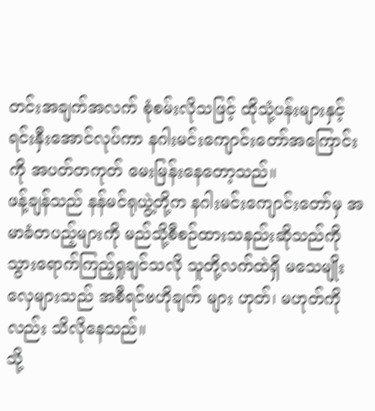တင်းအချက်အလက် စုံစမ်းလိုသဖြင့် ထိုသုံ့ပန်းများနှင့် ရင်းနှီးအောင်လုပ်ကာ နဂါးမင်းကျောင်းတော်အကြောင်းကို အပတ်တကုတ် မေးမြန်းနေတော့သည်။
ဖန့်ချန်သည် နန်မင်ရုယွဲ့တို့က နဂါးမင်းကျောင်းတော်မှ အမာခံတပည့်များကို မည်သို့စီစဉ်ထားသနည်းဆိုသည်ကို သွားရောက်ကြည့်ရှုချင်သလို သူတို့လက်ထဲရှိ မသေမျိုးလှေများသည် အစီရင်ဗဟိုချက် များ ဟုတ်၊ မဟုတ်ကိုလည်း သိလိုနေသည်။
သို့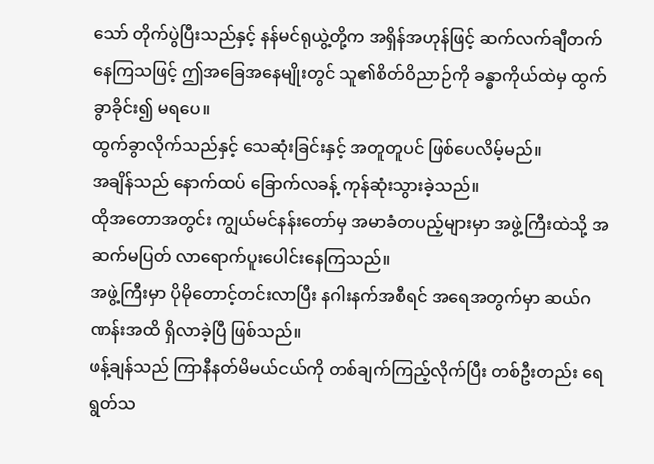သော် တိုက်ပွဲပြီးသည်နှင့် နန်မင်ရုယွဲ့တို့က အရှိန်အဟုန်ဖြင့် ဆက်လက်ချီတက်နေကြသဖြင့် ဤအခြေအနေမျိုးတွင် သူ၏စိတ်ဝိညာဉ်ကို ခန္ဓာကိုယ်ထဲမှ ထွက်ခွာခိုင်း၍ မရပေ။
ထွက်ခွာလိုက်သည်နှင့် သေဆုံးခြင်းနှင့် အတူတူပင် ဖြစ်ပေလိမ့်မည်။
အချိန်သည် နောက်ထပ် ခြောက်လခန့် ကုန်ဆုံးသွားခဲ့သည်။
ထိုအတောအတွင်း ကျွယ်မင်နန်းတော်မှ အမာခံတပည့်များမှာ အဖွဲ့ကြီးထဲသို့ အဆက်မပြတ် လာရောက်ပူးပေါင်းနေကြသည်။
အဖွဲ့ကြီးမှာ ပိုမိုတောင့်တင်းလာပြီး နဂါးနက်အစီရင် အရေအတွက်မှာ ဆယ်ဂဏန်းအထိ ရှိလာခဲ့ပြီ ဖြစ်သည်။
ဖန့်ချန်သည် ကြာနီနတ်မိမယ်ငယ်ကို တစ်ချက်ကြည့်လိုက်ပြီး တစ်ဦးတည်း ရေရွတ်သ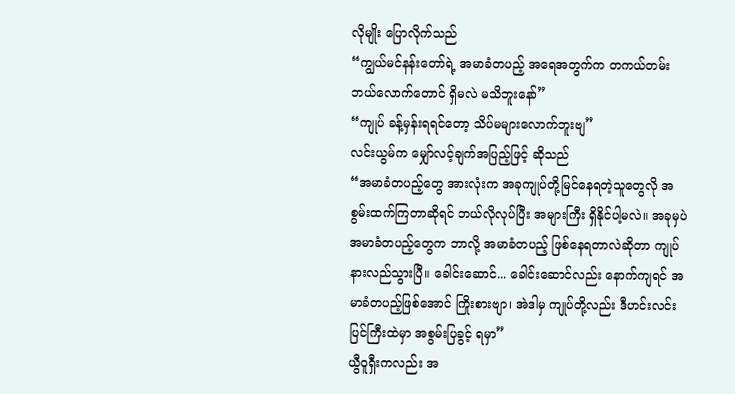လိုမျိုး ပြောလိုက်သည်
“ကျွယ်မင်နန်းတော်ရဲ့ အမာခံတပည့် အရေအတွက်က တကယ်တမ်း ဘယ်လောက်တောင် ရှိမလဲ မသိဘူးနော်”
“ကျုပ် ခန့်မှန်းရရင်တော့ သိပ်မများလောက်ဘူးဗျ”
လင်းယွမ်က မျှော်လင့်ချက်အပြည့်ဖြင့် ဆိုသည်
“အမာခံတပည့်တွေ အားလုံးက အခုကျုပ်တို့မြင်နေရတဲ့သူတွေလို အစွမ်းထက်ကြတာဆိုရင် ဘယ်လိုလုပ်ပြီး အများကြီး ရှိနိုင်ပါ့မလဲ။ အခုမှပဲ အမာခံတပည့်တွေက ဘာလို့ အမာခံတပည့် ဖြစ်နေရတာလဲဆိုတာ ကျုပ်နားလည်သွားပြီ။ ခေါင်းဆောင်... ခေါင်းဆောင်လည်း နောက်ကျရင် အမာခံတပည့်ဖြစ်အောင် ကြိုးစားဗျာ၊ အဲဒါမှ ကျုပ်တို့လည်း ဒီဟင်းလင်းပြင်ကြီးထဲမှာ အစွမ်းပြခွင့် ရမှာ”
ယွီဝူရှီးကလည်း အ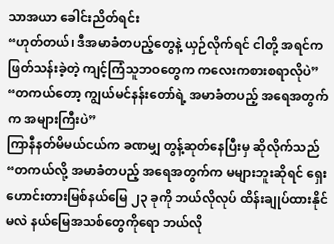သာအယာ ခေါင်းညိတ်ရင်း
“ဟုတ်တယ်၊ ဒီအမာခံတပည့်တွေနဲ့ ယှဉ်လိုက်ရင် ငါတို့ အရင်က ဖြတ်သန်းခဲ့တဲ့ ကျင့်ကြံသူဘဝတွေက ကလေးကစားစရာလိုပဲ”
“တကယ်တော့ ကျွယ်မင်နန်းတော်ရဲ့ အမာခံတပည့် အရေအတွက်က အများကြီးပဲ”
ကြာနီနတ်မိမယ်ငယ်က ခဏမျှ တွန့်ဆုတ်နေပြီးမှ ဆိုလိုက်သည်
“တကယ်လို့ အမာခံတပည့် အရေအတွက်က မများဘူးဆိုရင် ရှေးဟောင်းတားမြစ်နယ်မြေ ၂၃ ခုကို ဘယ်လိုလုပ် ထိန်းချုပ်ထားနိုင်မလဲ နယ်မြေအသစ်တွေကိုရော ဘယ်လို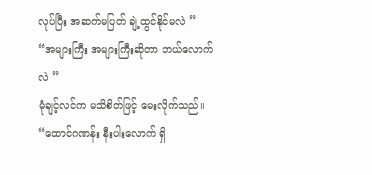လုပ်ပြီး အဆက်မပြတ် ချဲ့ထွင်နိုင်မလဲ ”
“အများကြီး အများကြီးဆိုတာ ဘယ်လောက်လဲ ”
မုံချင့်လင်က မသိစိတ်ဖြင့် မေးလိုက်သည်။
“ထောင်ဂဏန်း နီးပါးလောက် ရှိ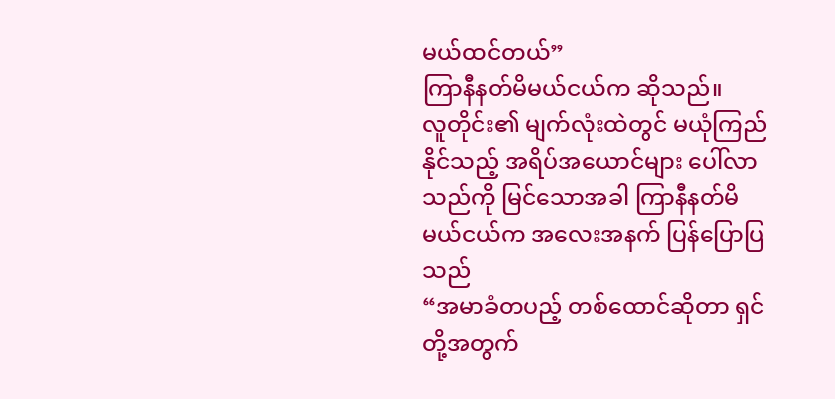မယ်ထင်တယ်”
ကြာနီနတ်မိမယ်ငယ်က ဆိုသည်။
လူတိုင်း၏ မျက်လုံးထဲတွင် မယုံကြည်နိုင်သည့် အရိပ်အယောင်များ ပေါ်လာသည်ကို မြင်သောအခါ ကြာနီနတ်မိမယ်ငယ်က အလေးအနက် ပြန်ပြောပြသည်
“အမာခံတပည့် တစ်ထောင်ဆိုတာ ရှင်တို့အတွက်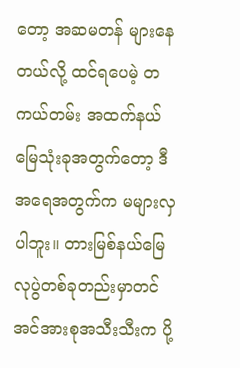တော့ အဆမတန် များနေတယ်လို့ ထင်ရပေမဲ့ တကယ်တမ်း အထက်နယ်မြေသုံးခုအတွက်တော့ ဒီအရေအတွက်က မများလှပါဘူး။ တားမြစ်နယ်မြေ လုပွဲတစ်ခုတည်းမှာတင် အင်အားစုအသီးသီးက ပို့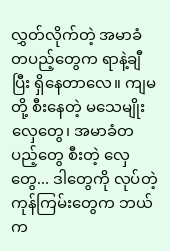လွှတ်လိုက်တဲ့ အမာခံတပည့်တွေက ရာနဲ့ချီပြီး ရှိနေတာလေ။ ကျမတို့ စီးနေတဲ့ မသေမျိုးလှေတွေ၊ အမာခံတပည့်တွေ စီးတဲ့ လှေတွေ... ဒါတွေကို လုပ်တဲ့ ကုန်ကြမ်းတွေက ဘယ်က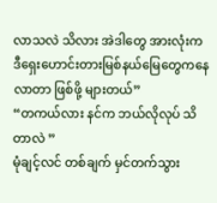လာသလဲ သိလား အဲဒါတွေ အားလုံးက ဒီရှေးဟောင်းတားမြစ်နယ်မြေတွေကနေ လာတာ ဖြစ်ဖို့ များတယ်”
“တကယ်လား နင်က ဘယ်လိုလုပ် သိတာလဲ ”
မုံချင့်လင် တစ်ချက် မှင်တက်သွား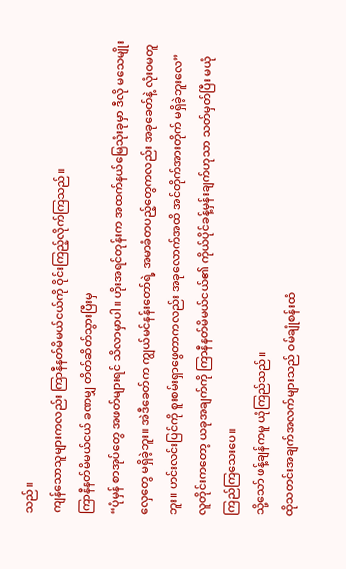သည်။
ကျန်သောသူများကလည်း ကြာနီနတ်မိမယ်ငယ်ကို ဝိုင်းကြည့်လိုက်ကြသည်။
ကြာနီနတ်မိမယ်ငယ် ခဏမျှ တိတ်ဆိတ်သွားပြီးမှ
“ပုံမှန် စာအုပ်တွေ အဖတ်များရင် သိလာမှာပါ။ ဟိုးအရင်တုန်းက အထက်နယ်မြေသုံးခုမှာ ဒီလို မသေမျိုးလှေတွေ မရှိခဲ့ဘူး။ အဲဒီခေတ်က ကျွယ်မင်နန်းတော်ရဲ့ အမာခံတပည့်တွေကလည်း အခုခေတ်နဲ့ လုံးဝမတူဘူး။ ဟင်းလင်းပြင်ကို စူးစမ်းရှာဖွေတာကလည်း အခုလောက်အထိ အင်တိုက်အားတိုက် မရှိခဲ့ဘူးလေ”
လူတိုင်းကတော့ ယခုအချက်ကို ကြာနီနတ်မိမယ်ငယ်၏ ကိုယ်ပိုင်ခန့်မှန်းချက်ဟုသာ သတ်မှတ်ပြီး မယုံကြည်ကြသေးပေ။
သို့သော် ဖန့်ချန်ကမူ ယုံကြည်သည်။
ထိုသတင်းအချက်အလက်များသည် ဝမ်ချုံစန်းထံ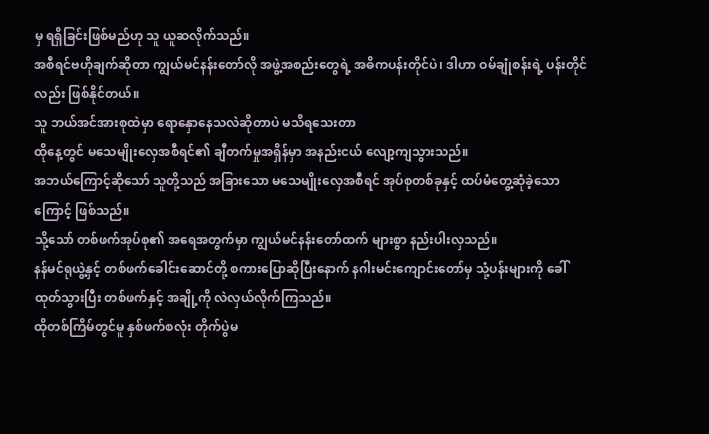မှ ရရှိခြင်းဖြစ်မည်ဟု သူ ယူဆလိုက်သည်။
အစီရင်ဗဟိုချက်ဆိုတာ ကျွယ်မင်နန်းတော်လို အဖွဲ့အစည်းတွေရဲ့ အဓိကပန်းတိုင်ပဲ၊ ဒါဟာ ဝမ်ချုံစန်းရဲ့ ပန်းတိုင်လည်း ဖြစ်နိုင်တယ်။
သူ ဘယ်အင်အားစုထဲမှာ ရောနှောနေသလဲဆိုတာပဲ မသိရသေးတာ
ထိုနေ့တွင် မသေမျိုးလှေအစီရင်၏ ချီတက်မှုအရှိန်မှာ အနည်းငယ် လျော့ကျသွားသည်။
အဘယ်ကြောင့်ဆိုသော် သူတို့သည် အခြားသော မသေမျိုးလှေအစီရင် အုပ်စုတစ်ခုနှင့် ထပ်မံတွေ့ဆုံခဲ့သောကြောင့် ဖြစ်သည်။
သို့သော် တစ်ဖက်အုပ်စု၏ အရေအတွက်မှာ ကျွယ်မင်နန်းတော်ထက် များစွာ နည်းပါးလှသည်။
နန်မင်ရုယွဲ့နှင့် တစ်ဖက်ခေါင်းဆောင်တို့ စကားပြောဆိုပြီးနောက် နဂါးမင်းကျောင်းတော်မှ သုံ့ပန်းများကို ခေါ်ထုတ်သွားပြီး တစ်ဖက်နှင့် အချို့ကို လဲလှယ်လိုက်ကြသည်။
ထိုတစ်ကြိမ်တွင်မူ နှစ်ဖက်စလုံး တိုက်ပွဲမ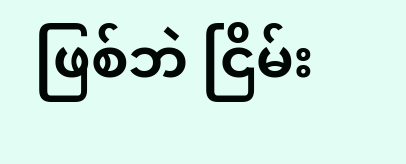ဖြစ်ဘဲ ငြိမ်း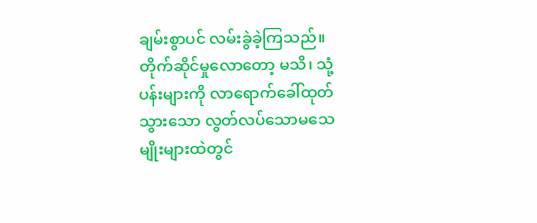ချမ်းစွာပင် လမ်းခွဲခဲ့ကြသည်။
တိုက်ဆိုင်မှုလောတော့ မသိ၊ သုံ့ပန်းများကို လာရောက်ခေါ်ထုတ်သွားသော လွတ်လပ်သောမသေမျိုးများထဲတွင်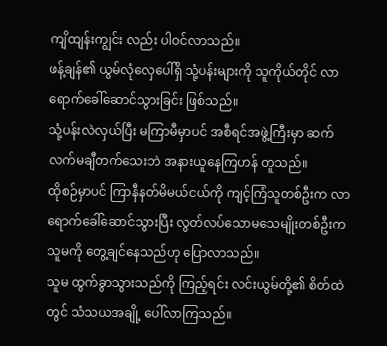ကျိထျန်းကျွင်း လည်း ပါဝင်လာသည်။
ဖန့်ချန်၏ ယွမ်လုံလှေပေါ်ရှိ သုံ့ပန်းများကို သူကိုယ်တိုင် လာရောက်ခေါ်ဆောင်သွားခြင်း ဖြစ်သည်။
သုံ့ပန်းလဲလှယ်ပြီး မကြာမီမှာပင် အစီရင်အဖွဲ့ကြီးမှာ ဆက်လက်မချီတက်သေးဘဲ အနားယူနေကြဟန် တူသည်။
ထိုစဉ်မှာပင် ကြာနီနတ်မိမယ်ငယ်ကို ကျင့်ကြံသူတစ်ဦးက လာရောက်ခေါ်ဆောင်သွားပြီး လွတ်လပ်သောမသေမျိုးတစ်ဦးက သူမကို တွေ့ချင်နေသည်ဟု ပြောလာသည်။
သူမ ထွက်ခွာသွားသည်ကို ကြည့်ရင်း လင်းယွမ်တို့၏ စိတ်ထဲတွင် သံသယအချို့ ပေါ်လာကြသည်။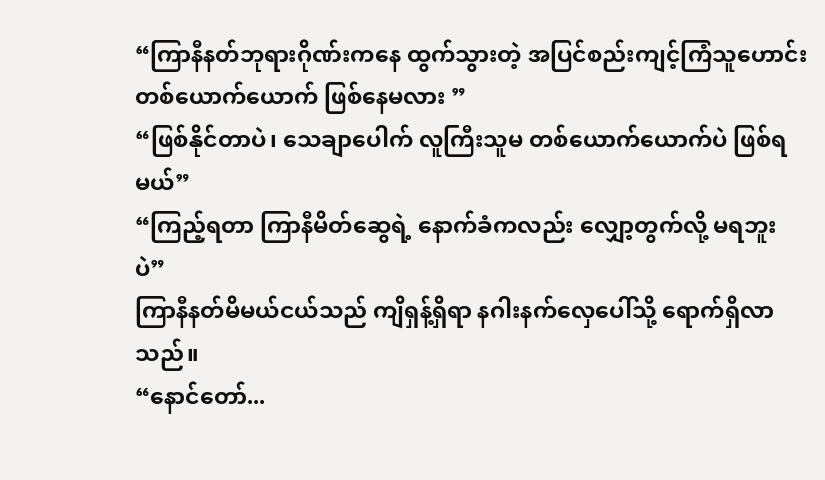“ကြာနီနတ်ဘုရားဂိုဏ်းကနေ ထွက်သွားတဲ့ အပြင်စည်းကျင့်ကြံသူဟောင်း တစ်ယောက်ယောက် ဖြစ်နေမလား ”
“ဖြစ်နိုင်တာပဲ၊ သေချာပေါက် လူကြီးသူမ တစ်ယောက်ယောက်ပဲ ဖြစ်ရမယ်”
“ကြည့်ရတာ ကြာနီမိတ်ဆွေရဲ့ နောက်ခံကလည်း လျှော့တွက်လို့ မရဘူးပဲ”
ကြာနီနတ်မိမယ်ငယ်သည် ကျိရှန့်ရှိရာ နဂါးနက်လှေပေါ်သို့ ရောက်ရှိလာသည်။
“နောင်တော်...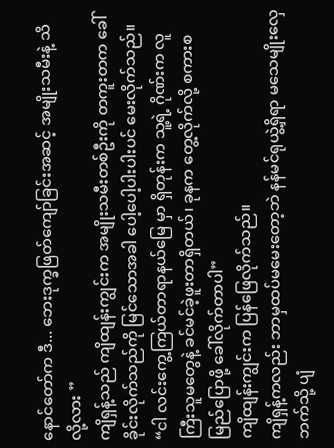နောင်တော်က ဒီ... ဘေးဒုက္ခဖြတ်ကျော်ခြင်းအဆင့် အမျိုးသမီးနဲ့ သိလို့လား ”
ကျိရှန့်သည် ကျိထျန်းကျွင်းက အမျိုးသမီးတစ်ဦးကို တကူးတက ခေါ်ခိုင်းလိုက်သည်ကို မြင်သောအခါ ပေါ့ပေါ့ပါးပါးပင် မေးလိုက်သည်။
“ငါ လင်းကွေ့ကြယ်တာရာနယ်မြေ မှာ ရှိတုန်းက သူ့ရဲ့ ဂိုဏ်းက လူကြီးသူမတွေနဲ့ ခင်မင်ခဲ့ဖူးတာရှိတယ်၊ ခုနက တွေ့လိုက်လို့ စကားစမြည်ပြောဖို့ ခေါ်လိုက်တာပါ”
ကျိထျန်းကျွင်းက ပြန်ဖြေလိုက်သည်။
ကျိရှန့်ကလည်း ဘာမှထပ်မမေးတော့ဘဲ နန်မင်ရုယွဲ့ရှိရာ မသေမျိုးလှေဘက်သို့ ပျံ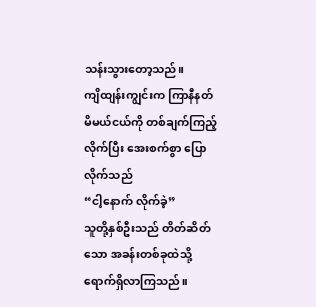သန်းသွားတော့သည်။
ကျိထျန်းကျွင်းက ကြာနီနတ်မိမယ်ငယ်ကို တစ်ချက်ကြည့်လိုက်ပြီး အေးစက်စွာ ပြောလိုက်သည်
“ငါ့နောက် လိုက်ခဲ့”
သူတို့နှစ်ဦးသည် တိတ်ဆိတ်သော အခန်းတစ်ခုထဲသို့ ရောက်ရှိလာကြသည်။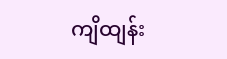ကျိထျန်း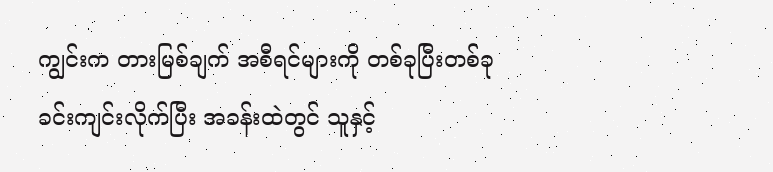ကျွင်းက တားမြစ်ချက် အစီရင်များကို တစ်ခုပြီးတစ်ခု ခင်းကျင်းလိုက်ပြီး အခန်းထဲတွင် သူနှင့်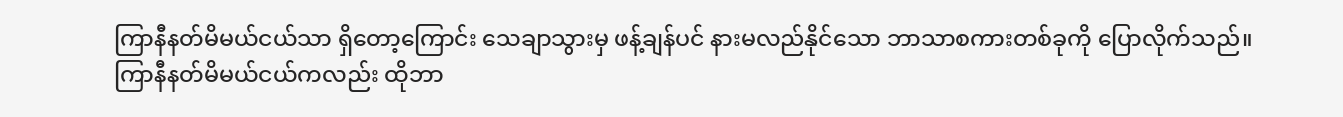ကြာနီနတ်မိမယ်ငယ်သာ ရှိတော့ကြောင်း သေချာသွားမှ ဖန့်ချန်ပင် နားမလည်နိုင်သော ဘာသာစကားတစ်ခုကို ပြောလိုက်သည်။
ကြာနီနတ်မိမယ်ငယ်ကလည်း ထိုဘာ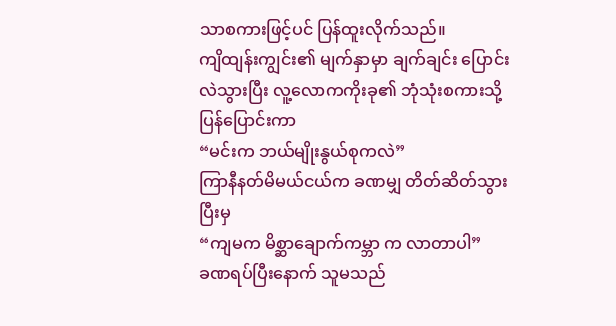သာစကားဖြင့်ပင် ပြန်ထူးလိုက်သည်။
ကျိထျန်းကျွင်း၏ မျက်နှာမှာ ချက်ချင်း ပြောင်းလဲသွားပြီး လူ့လောကကိုးခု၏ ဘုံသုံးစကားသို့ ပြန်ပြောင်းကာ
“မင်းက ဘယ်မျိုးနွယ်စုကလဲ”
ကြာနီနတ်မိမယ်ငယ်က ခဏမျှ တိတ်ဆိတ်သွားပြီးမှ
“ကျမက မိစ္ဆာချောက်ကမ္ဘာ က လာတာပါ”
ခဏရပ်ပြီးနောက် သူမသည်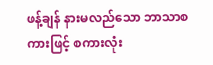ဖန့်ချန် နားမလည်သော ဘာသာစကားဖြင့် စကားလုံး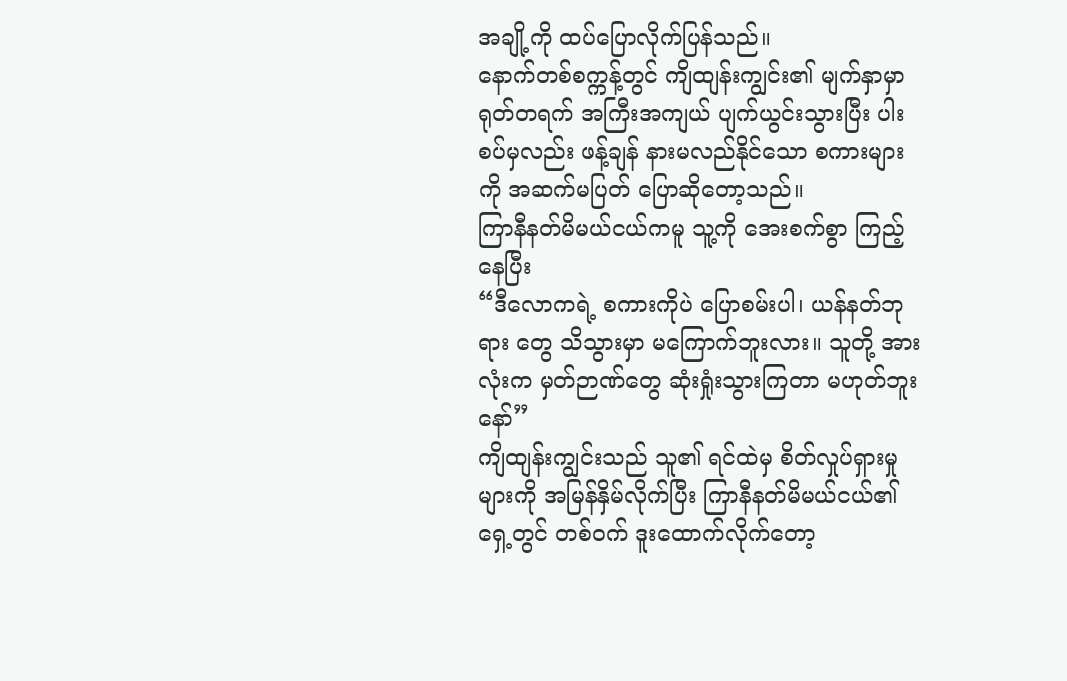အချို့ကို ထပ်ပြောလိုက်ပြန်သည်။
နောက်တစ်စက္ကန့်တွင် ကျိထျန်းကျွင်း၏ မျက်နှာမှာ ရုတ်တရက် အကြီးအကျယ် ပျက်ယွင်းသွားပြီး ပါးစပ်မှလည်း ဖန့်ချန် နားမလည်နိုင်သော စကားများကို အဆက်မပြတ် ပြောဆိုတော့သည်။
ကြာနီနတ်မိမယ်ငယ်ကမူ သူ့ကို အေးစက်စွာ ကြည့်နေပြီး
“ဒီလောကရဲ့ စကားကိုပဲ ပြောစမ်းပါ၊ ယန်နတ်ဘုရား တွေ သိသွားမှာ မကြောက်ဘူးလား။ သူတို့ အားလုံးက မှတ်ဉာဏ်တွေ ဆုံးရှုံးသွားကြတာ မဟုတ်ဘူးနော်”
ကျိထျန်းကျွင်းသည် သူ၏ ရင်ထဲမှ စိတ်လှုပ်ရှားမှုများကို အမြန်နှိမ်လိုက်ပြီး ကြာနီနတ်မိမယ်ငယ်၏ ရှေ့တွင် တစ်ဝက် ဒူးထောက်လိုက်တော့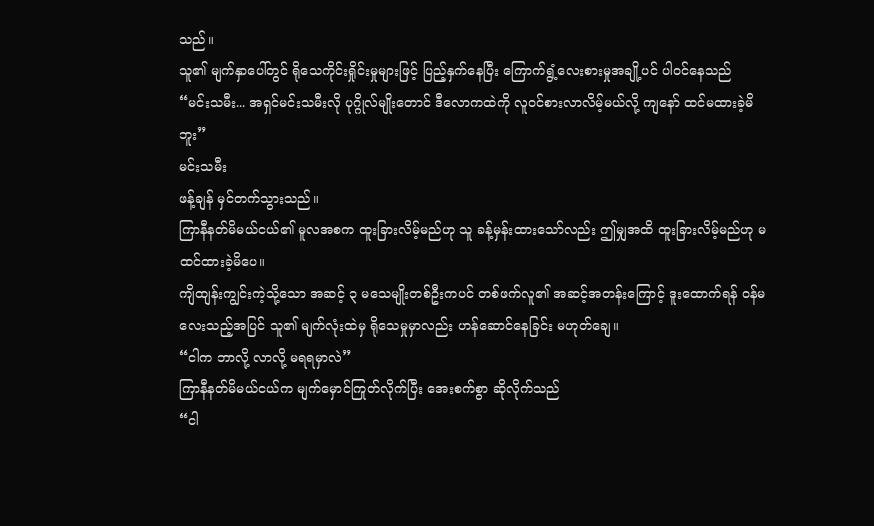သည်။
သူ၏ မျက်နှာပေါ်တွင် ရိုသေကိုင်းရှိုင်းမှုများဖြင့် ပြည့်နှက်နေပြီး ကြောက်ရွံ့လေးစားမှုအချို့ပင် ပါဝင်နေသည်
“မင်းသမီး... အရှင်မင်းသမီးလို ပုဂ္ဂိုလ်မျိုးတောင် ဒီလောကထဲကို လူဝင်စားလာလိမ့်မယ်လို့ ကျနော် ထင်မထားခဲ့မိဘူး”
မင်းသမီး
ဖန့်ချန် မှင်တက်သွားသည်။
ကြာနီနတ်မိမယ်ငယ်၏ မူလအစက ထူးခြားလိမ့်မည်ဟု သူ ခန့်မှန်းထားသော်လည်း ဤမျှအထိ ထူးခြားလိမ့်မည်ဟု မထင်ထားခဲ့မိပေ။
ကျိထျန်းကျွင်းကဲ့သို့သော အဆင့် ၃ မသေမျိုးတစ်ဦးကပင် တစ်ဖက်လူ၏ အဆင့်အတန်းကြောင့် ဒူးထောက်ရန် ဝန်မလေးသည့်အပြင် သူ၏ မျက်လုံးထဲမှ ရိုသေမှုမှာလည်း ဟန်ဆောင်နေခြင်း မဟုတ်ချေ။
“ငါက ဘာလို့ လာလို့ မရရမှာလဲ”
ကြာနီနတ်မိမယ်ငယ်က မျက်မှောင်ကြုတ်လိုက်ပြီး အေးစက်စွာ ဆိုလိုက်သည်
“ငါ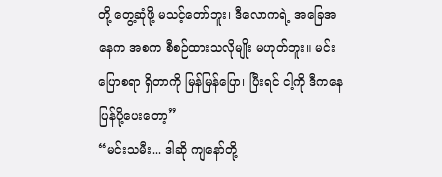တို့ တွေ့ဆုံဖို့ မသင့်တော်ဘူး၊ ဒီလောကရဲ့ အခြေအနေက အစက စီစဉ်ထားသလိုမျိုး မဟုတ်ဘူး။ မင်း ပြောစရာ ရှိတာကို မြန်မြန်ပြော၊ ပြီးရင် ငါ့ကို ဒီကနေ ပြန်ပို့ပေးတော့”
“မင်းသမီး... ဒါဆို ကျနော်တို့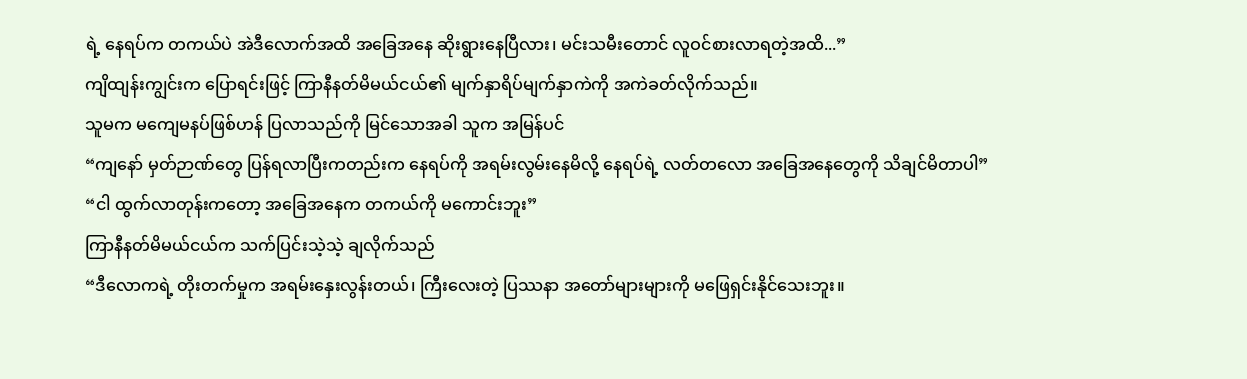ရဲ့ နေရပ်က တကယ်ပဲ အဲဒီလောက်အထိ အခြေအနေ ဆိုးရွားနေပြီလား၊ မင်းသမီးတောင် လူဝင်စားလာရတဲ့အထိ...”
ကျိထျန်းကျွင်းက ပြောရင်းဖြင့် ကြာနီနတ်မိမယ်ငယ်၏ မျက်နှာရိပ်မျက်နှာကဲကို အကဲခတ်လိုက်သည်။
သူမက မကျေမနပ်ဖြစ်ဟန် ပြလာသည်ကို မြင်သောအခါ သူက အမြန်ပင်
“ကျနော် မှတ်ဉာဏ်တွေ ပြန်ရလာပြီးကတည်းက နေရပ်ကို အရမ်းလွမ်းနေမိလို့ နေရပ်ရဲ့ လတ်တလော အခြေအနေတွေကို သိချင်မိတာပါ”
“ငါ ထွက်လာတုန်းကတော့ အခြေအနေက တကယ်ကို မကောင်းဘူး”
ကြာနီနတ်မိမယ်ငယ်က သက်ပြင်းသဲ့သဲ့ ချလိုက်သည်
“ဒီလောကရဲ့ တိုးတက်မှုက အရမ်းနှေးလွန်းတယ်၊ ကြီးလေးတဲ့ ပြဿနာ အတော်များများကို မဖြေရှင်းနိုင်သေးဘူး။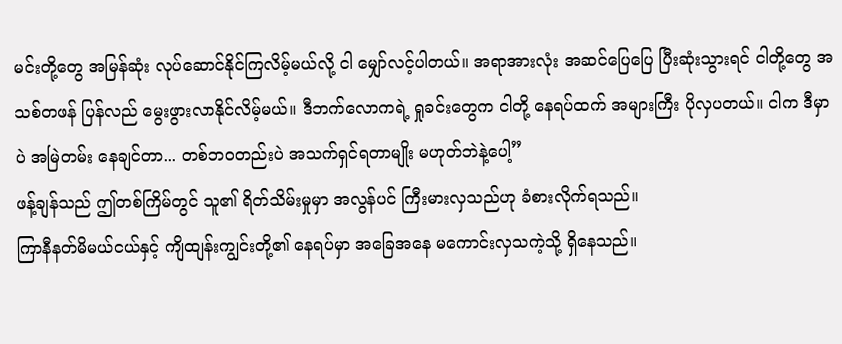မင်းတို့တွေ အမြန်ဆုံး လုပ်ဆောင်နိုင်ကြလိမ့်မယ်လို့ ငါ မျှော်လင့်ပါတယ်။ အရာအားလုံး အဆင်ပြေပြေ ပြီးဆုံးသွားရင် ငါတို့တွေ အသစ်တဖန် ပြန်လည် မွေးဖွားလာနိုင်လိမ့်မယ်။ ဒီဘက်လောကရဲ့ ရှုခင်းတွေက ငါတို့ နေရပ်ထက် အများကြီး ပိုလှပတယ်။ ငါက ဒီမှာပဲ အမြဲတမ်း နေချင်တာ... တစ်ဘဝတည်းပဲ အသက်ရှင်ရတာမျိုး မဟုတ်ဘဲနဲ့ပေါ့”
ဖန့်ချန်သည် ဤတစ်ကြိမ်တွင် သူ၏ ရိတ်သိမ်းမှုမှာ အလွန်ပင် ကြီးမားလှသည်ဟု ခံစားလိုက်ရသည်။
ကြာနီနတ်မိမယ်ငယ်နှင့် ကျိထျန်းကျွင်းတို့၏ နေရပ်မှာ အခြေအနေ မကောင်းလှသကဲ့သို့ ရှိနေသည်။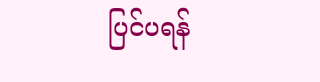ပြင်ပရန်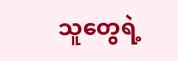သူတွေရဲ့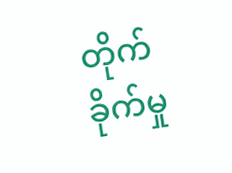တိုက်ခိုက်မှု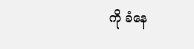ကို ခံနေ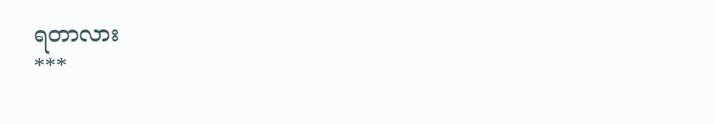ရတာလား
***